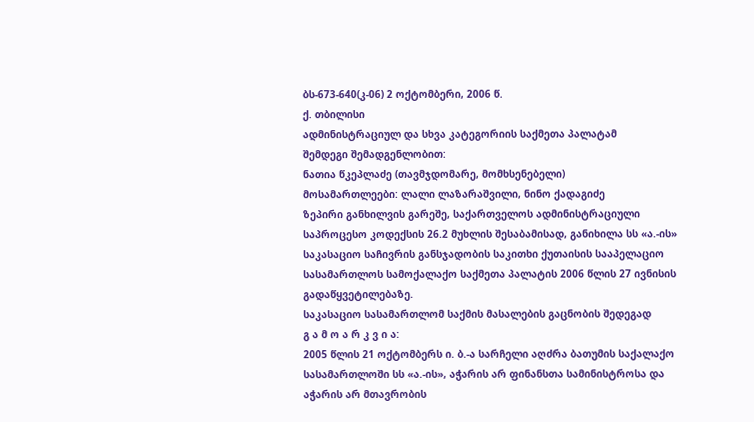ბს-673-640(კ-06) 2 ოქტომბერი, 2006 წ.
ქ. თბილისი
ადმინისტრაციულ და სხვა კატეგორიის საქმეთა პალატამ
შემდეგი შემადგენლობით:
ნათია წკეპლაძე (თავმჯდომარე, მომხსენებელი)
მოსამართლეები: ლალი ლაზარაშვილი, ნინო ქადაგიძე
ზეპირი განხილვის გარეშე, საქართველოს ადმინისტრაციული საპროცესო კოდექსის 26.2 მუხლის შესაბამისად, განიხილა სს «ა.-ის» საკასაციო საჩივრის განსჯადობის საკითხი ქუთაისის სააპელაციო სასამართლოს სამოქალაქო საქმეთა პალატის 2006 წლის 27 ივნისის გადაწყვეტილებაზე.
საკასაციო სასამართლომ საქმის მასალების გაცნობის შედეგად
გ ა მ ო ა რ კ ვ ი ა:
2005 წლის 21 ოქტომბერს ი. ბ.-ა სარჩელი აღძრა ბათუმის საქალაქო სასამართლოში სს «ა.-ის», აჭარის არ ფინანსთა სამინისტროსა და აჭარის არ მთავრობის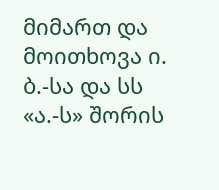მიმართ და მოითხოვა ი. ბ.-სა და სს «ა.-ს» შორის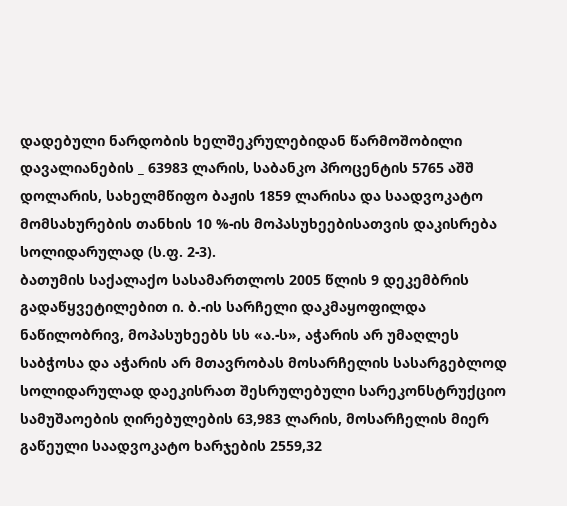დადებული ნარდობის ხელშეკრულებიდან წარმოშობილი დავალიანების _ 63983 ლარის, საბანკო პროცენტის 5765 აშშ დოლარის, სახელმწიფო ბაჟის 1859 ლარისა და საადვოკატო მომსახურების თანხის 10 %-ის მოპასუხეებისათვის დაკისრება სოლიდარულად (ს.ფ. 2-3).
ბათუმის საქალაქო სასამართლოს 2005 წლის 9 დეკემბრის გადაწყვეტილებით ი. ბ.-ის სარჩელი დაკმაყოფილდა ნაწილობრივ, მოპასუხეებს სს «ა.-ს», აჭარის არ უმაღლეს საბჭოსა და აჭარის არ მთავრობას მოსარჩელის სასარგებლოდ სოლიდარულად დაეკისრათ შესრულებული სარეკონსტრუქციო სამუშაოების ღირებულების 63,983 ლარის, მოსარჩელის მიერ გაწეული საადვოკატო ხარჯების 2559,32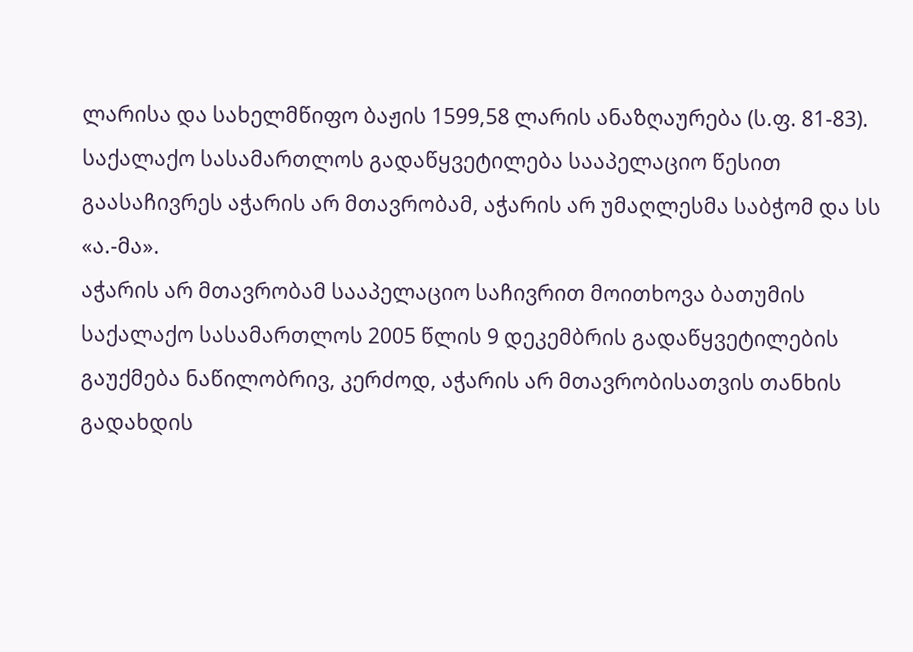ლარისა და სახელმწიფო ბაჟის 1599,58 ლარის ანაზღაურება (ს.ფ. 81-83).
საქალაქო სასამართლოს გადაწყვეტილება სააპელაციო წესით გაასაჩივრეს აჭარის არ მთავრობამ, აჭარის არ უმაღლესმა საბჭომ და სს «ა.-მა».
აჭარის არ მთავრობამ სააპელაციო საჩივრით მოითხოვა ბათუმის საქალაქო სასამართლოს 2005 წლის 9 დეკემბრის გადაწყვეტილების გაუქმება ნაწილობრივ, კერძოდ, აჭარის არ მთავრობისათვის თანხის გადახდის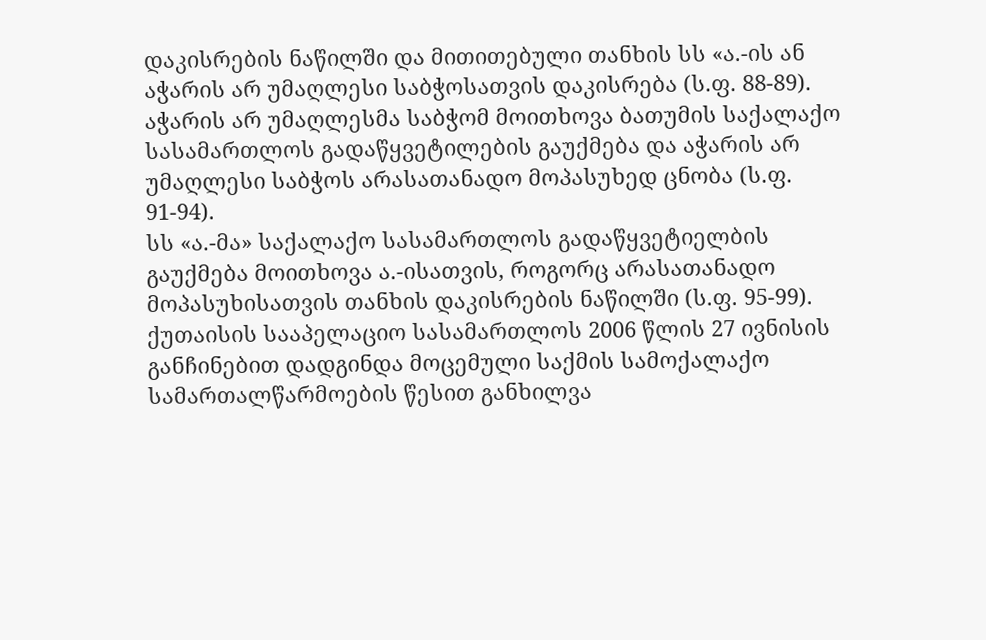დაკისრების ნაწილში და მითითებული თანხის სს «ა.-ის ან აჭარის არ უმაღლესი საბჭოსათვის დაკისრება (ს.ფ. 88-89).
აჭარის არ უმაღლესმა საბჭომ მოითხოვა ბათუმის საქალაქო სასამართლოს გადაწყვეტილების გაუქმება და აჭარის არ უმაღლესი საბჭოს არასათანადო მოპასუხედ ცნობა (ს.ფ. 91-94).
სს «ა.-მა» საქალაქო სასამართლოს გადაწყვეტიელბის გაუქმება მოითხოვა ა.-ისათვის, როგორც არასათანადო მოპასუხისათვის თანხის დაკისრების ნაწილში (ს.ფ. 95-99).
ქუთაისის სააპელაციო სასამართლოს 2006 წლის 27 ივნისის განჩინებით დადგინდა მოცემული საქმის სამოქალაქო სამართალწარმოების წესით განხილვა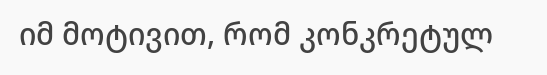იმ მოტივით, რომ კონკრეტულ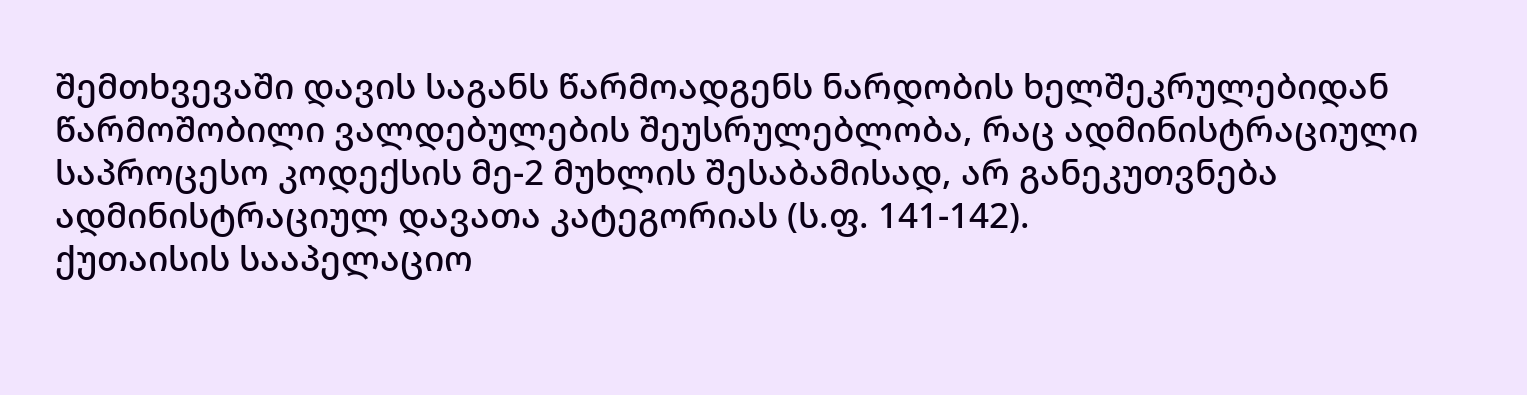შემთხვევაში დავის საგანს წარმოადგენს ნარდობის ხელშეკრულებიდან წარმოშობილი ვალდებულების შეუსრულებლობა, რაც ადმინისტრაციული საპროცესო კოდექსის მე-2 მუხლის შესაბამისად, არ განეკუთვნება ადმინისტრაციულ დავათა კატეგორიას (ს.ფ. 141-142).
ქუთაისის სააპელაციო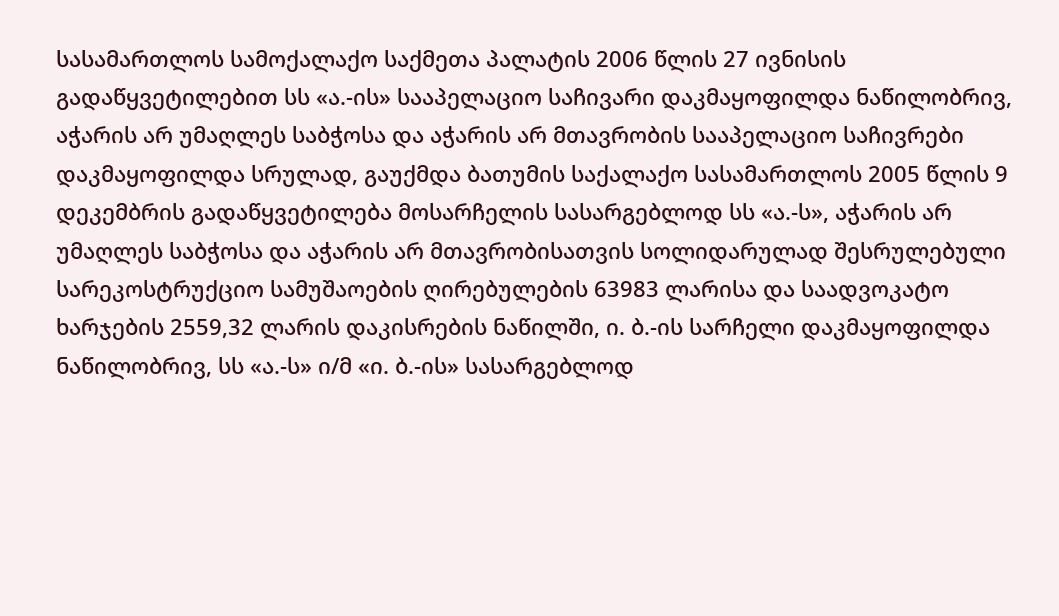სასამართლოს სამოქალაქო საქმეთა პალატის 2006 წლის 27 ივნისის გადაწყვეტილებით სს «ა.-ის» სააპელაციო საჩივარი დაკმაყოფილდა ნაწილობრივ, აჭარის არ უმაღლეს საბჭოსა და აჭარის არ მთავრობის სააპელაციო საჩივრები დაკმაყოფილდა სრულად, გაუქმდა ბათუმის საქალაქო სასამართლოს 2005 წლის 9 დეკემბრის გადაწყვეტილება მოსარჩელის სასარგებლოდ სს «ა.-ს», აჭარის არ უმაღლეს საბჭოსა და აჭარის არ მთავრობისათვის სოლიდარულად შესრულებული სარეკოსტრუქციო სამუშაოების ღირებულების 63983 ლარისა და საადვოკატო ხარჯების 2559,32 ლარის დაკისრების ნაწილში, ი. ბ.-ის სარჩელი დაკმაყოფილდა ნაწილობრივ, სს «ა.-ს» ი/მ «ი. ბ.-ის» სასარგებლოდ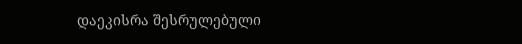დაეკისრა შესრულებული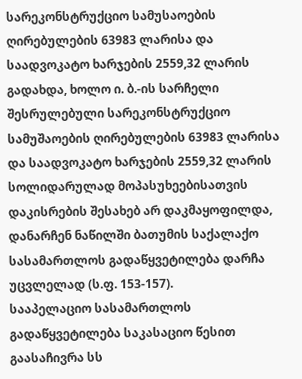სარეკონსტრუქციო სამუსაოების ღირებულების 63983 ლარისა და საადვოკატო ხარჯების 2559,32 ლარის გადახდა, ხოლო ი. ბ.-ის სარჩელი შესრულებული სარეკონსტრუქციო სამუშაოების ღირებულების 63983 ლარისა და საადვოკატო ხარჯების 2559,32 ლარის სოლიდარულად მოპასუხეებისათვის დაკისრების შესახებ არ დაკმაყოფილდა, დანარჩენ ნაწილში ბათუმის საქალაქო სასამართლოს გადაწყვეტილება დარჩა უცვლელად (ს.ფ. 153-157).
სააპელაციო სასამართლოს გადაწყვეტილება საკასაციო წესით გაასაჩივრა სს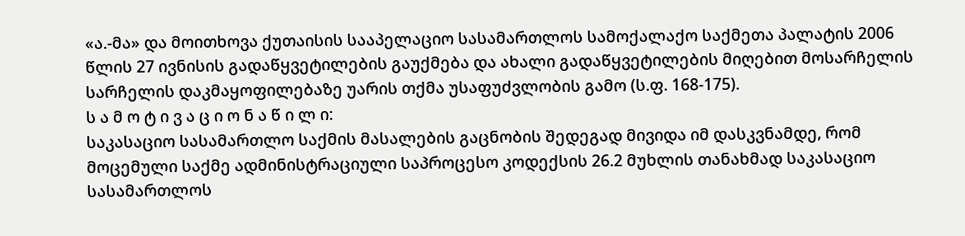«ა.-მა» და მოითხოვა ქუთაისის სააპელაციო სასამართლოს სამოქალაქო საქმეთა პალატის 2006 წლის 27 ივნისის გადაწყვეტილების გაუქმება და ახალი გადაწყვეტილების მიღებით მოსარჩელის სარჩელის დაკმაყოფილებაზე უარის თქმა უსაფუძვლობის გამო (ს.ფ. 168-175).
ს ა მ ო ტ ი ვ ა ც ი ო ნ ა წ ი ლ ი:
საკასაციო სასამართლო საქმის მასალების გაცნობის შედეგად მივიდა იმ დასკვნამდე, რომ მოცემული საქმე ადმინისტრაციული საპროცესო კოდექსის 26.2 მუხლის თანახმად საკასაციო სასამართლოს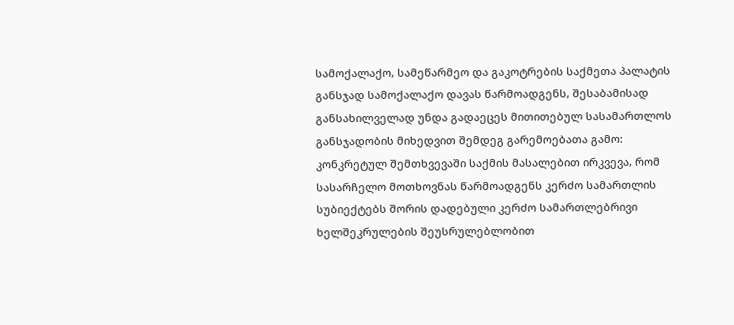სამოქალაქო, სამეწარმეო და გაკოტრების საქმეთა პალატის განსჯად სამოქალაქო დავას წარმოადგენს, შესაბამისად განსახილველად უნდა გადაეცეს მითითებულ სასამართლოს განსჯადობის მიხედვით შემდეგ გარემოებათა გამო:
კონკრეტულ შემთხვევაში საქმის მასალებით ირკვევა, რომ სასარჩელო მოთხოვნას წარმოადგენს კერძო სამართლის სუბიექტებს შორის დადებული კერძო სამართლებრივი ხელშეკრულების შეუსრულებლობით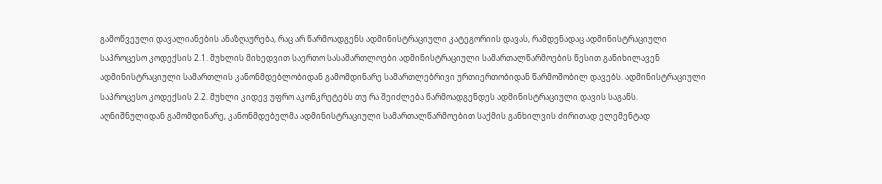გამოწვეული დავალიანების ანაზღაურება, რაც არ წარმოადგენს ადმინისტრაციული კატეგორიის დავას, რამდენადაც ადმინისტრაციული საპროცესო კოდექსის 2.1. მუხლის მიხედვით საერთო სასამართლოები ადმინისტრაციული სამართალწარმოების წესით განიხილავენ ადმინისტრაციული სამართლის კანონმდებლობიდან გამომდინარე სამართლებრივი ურთიერთობიდან წარმოშობილ დავებს. ადმინისტრაციული საპროცესო კოდექსის 2.2. მუხლი კიდევ უფრო აკონკრეტებს თუ რა შეიძლება წარმოადგენდეს ადმინისტრაციული დავის საგანს.
აღნიშნულიდან გამომდინარე, კანონმდებელმა ადმინისტრაციული სამართალწარმოებით საქმის განხილვის ძირითად ელემენტად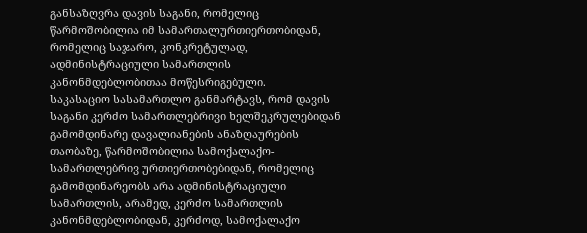განსაზღვრა დავის საგანი, რომელიც წარმოშობილია იმ სამართალურთიერთობიდან, რომელიც საჯარო, კონკრეტულად, ადმინისტრაციული სამართლის კანონმდებლობითაა მოწესრიგებული.
საკასაციო სასამართლო განმარტავს, რომ დავის საგანი კერძო სამართლებრივი ხელშეკრულებიდან გამომდინარე დავალიანების ანაზღაურების თაობაზე, წარმოშობილია სამოქალაქო-სამართლებრივ ურთიერთობებიდან, რომელიც გამომდინარეობს არა ადმინისტრაციული სამართლის, არამედ, კერძო სამართლის კანონმდებლობიდან, კერძოდ, სამოქალაქო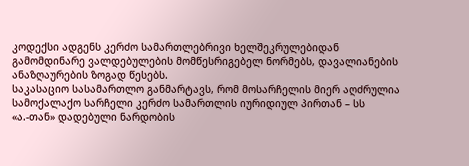კოდექსი ადგენს კერძო სამართლებრივი ხელშეკრულებიდან გამომდინარე ვალდებულების მომწესრიგებელ ნორმებს, დავალიანების ანაზღაურების ზოგად წესებს.
საკასაციო სასამართლო განმარტავს, რომ მოსარჩელის მიერ აღძრულია სამოქალაქო სარჩელი კერძო სამართლის იურიდიულ პირთან – სს «ა.-თან» დადებული ნარდობის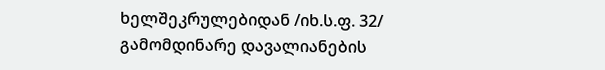ხელშეკრულებიდან /იხ.ს.ფ. 32/ გამომდინარე დავალიანების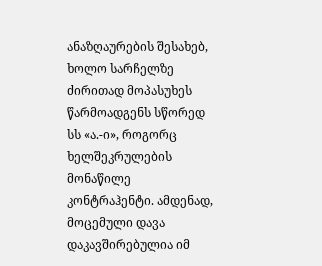ანაზღაურების შესახებ, ხოლო სარჩელზე ძირითად მოპასუხეს წარმოადგენს სწორედ სს «ა.-ი», როგორც ხელშეკრულების მონაწილე კონტრაჰენტი. ამდენად, მოცემული დავა დაკავშირებულია იმ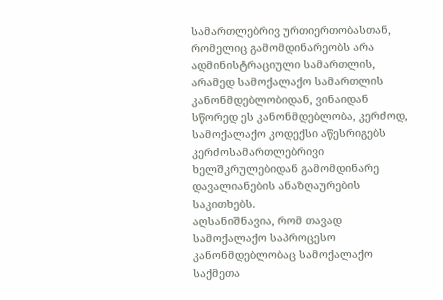სამართლებრივ ურთიერთობასთან, რომელიც გამომდინარეობს არა ადმინისტრაციული სამართლის, არამედ სამოქალაქო სამართლის კანონმდებლობიდან, ვინაიდან სწორედ ეს კანონმდებლობა, კერძოდ, სამოქალაქო კოდექსი აწესრიგებს კერძოსამართლებრივი ხელშკრულებიდან გამომდინარე დავალიანების ანაზღაურების საკითხებს.
აღსანიშნავია, რომ თავად სამოქალაქო საპროცესო კანონმდებლობაც სამოქალაქო საქმეთა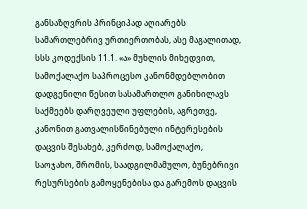განსაზღვრის პრინციპად აღიარებს სამართლებრივ ურთიერთობას, ასე მაგალითად, სსს კოდექსის 11.1. «ა» მუხლის მიხედვით, სამოქალაქო საპროცესო კანონმდებლობით დადგენილი წესით სასამართლო განიხილავს საქმეებს დარღვეული უფლების, აგრეთვე, კანონით გათვალისწინებული ინტერესების დაცვის შესახებ, კერძოდ, სამოქალაქო, საოჯახო, შრომის, საადგილმამულო, ბუნებრივი რესურსების გამოყენებისა და გარემოს დაცვის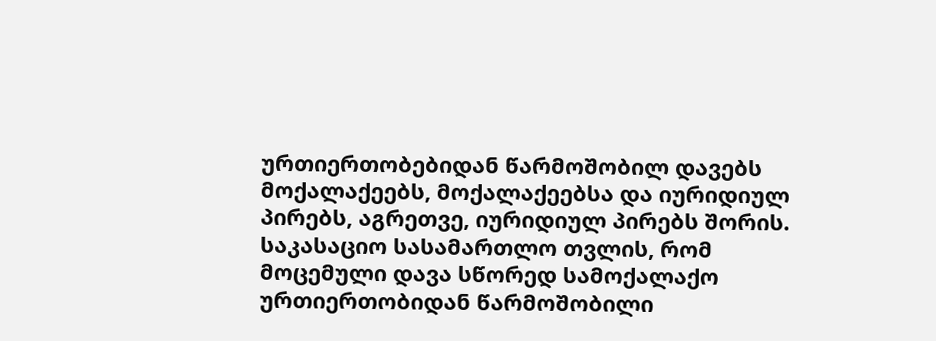ურთიერთობებიდან წარმოშობილ დავებს მოქალაქეებს, მოქალაქეებსა და იურიდიულ პირებს, აგრეთვე, იურიდიულ პირებს შორის.
საკასაციო სასამართლო თვლის, რომ მოცემული დავა სწორედ სამოქალაქო ურთიერთობიდან წარმოშობილი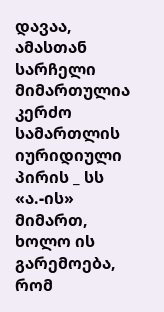დავაა, ამასთან სარჩელი მიმართულია კერძო სამართლის იურიდიული პირის _ სს «ა.-ის» მიმართ, ხოლო ის გარემოება, რომ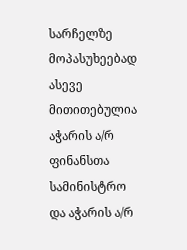სარჩელზე მოპასუხეებად ასევე მითითებულია აჭარის ა/რ ფინანსთა სამინისტრო და აჭარის ა/რ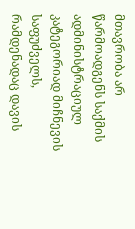მთავრობა არ წარმოადგენს საქმის ადმინისტრაციულ კატეგორიად მიჩნევის საფუძველს, რამდენადაც დავის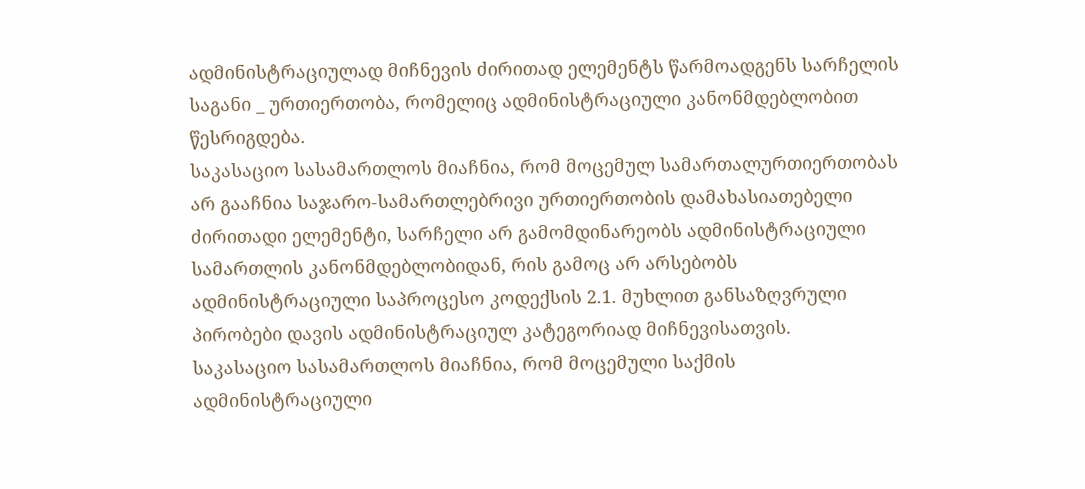ადმინისტრაციულად მიჩნევის ძირითად ელემენტს წარმოადგენს სარჩელის საგანი _ ურთიერთობა, რომელიც ადმინისტრაციული კანონმდებლობით წესრიგდება.
საკასაციო სასამართლოს მიაჩნია, რომ მოცემულ სამართალურთიერთობას არ გააჩნია საჯარო-სამართლებრივი ურთიერთობის დამახასიათებელი ძირითადი ელემენტი, სარჩელი არ გამომდინარეობს ადმინისტრაციული სამართლის კანონმდებლობიდან, რის გამოც არ არსებობს ადმინისტრაციული საპროცესო კოდექსის 2.1. მუხლით განსაზღვრული პირობები დავის ადმინისტრაციულ კატეგორიად მიჩნევისათვის.
საკასაციო სასამართლოს მიაჩნია, რომ მოცემული საქმის ადმინისტრაციული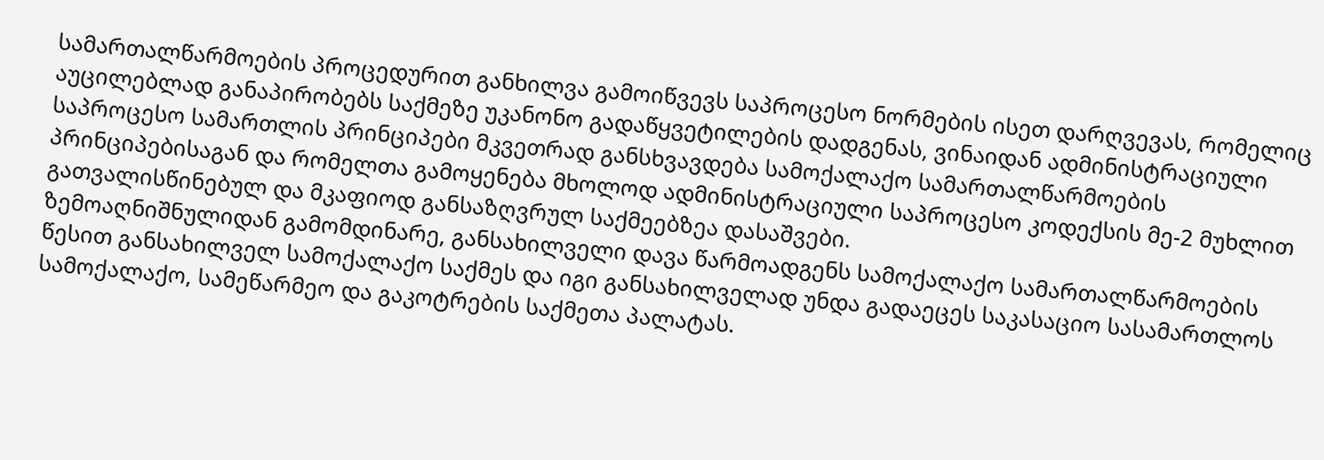სამართალწარმოების პროცედურით განხილვა გამოიწვევს საპროცესო ნორმების ისეთ დარღვევას, რომელიც აუცილებლად განაპირობებს საქმეზე უკანონო გადაწყვეტილების დადგენას, ვინაიდან ადმინისტრაციული საპროცესო სამართლის პრინციპები მკვეთრად განსხვავდება სამოქალაქო სამართალწარმოების პრინციპებისაგან და რომელთა გამოყენება მხოლოდ ადმინისტრაციული საპროცესო კოდექსის მე-2 მუხლით გათვალისწინებულ და მკაფიოდ განსაზღვრულ საქმეებზეა დასაშვები.
ზემოაღნიშნულიდან გამომდინარე, განსახილველი დავა წარმოადგენს სამოქალაქო სამართალწარმოების წესით განსახილველ სამოქალაქო საქმეს და იგი განსახილველად უნდა გადაეცეს საკასაციო სასამართლოს სამოქალაქო, სამეწარმეო და გაკოტრების საქმეთა პალატას.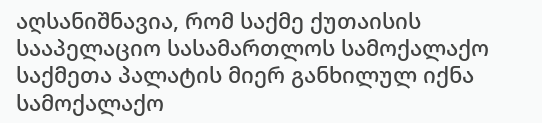აღსანიშნავია, რომ საქმე ქუთაისის სააპელაციო სასამართლოს სამოქალაქო საქმეთა პალატის მიერ განხილულ იქნა სამოქალაქო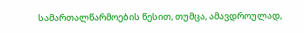სამართალწარმოების წესით, თუმცა, ამავდროულად,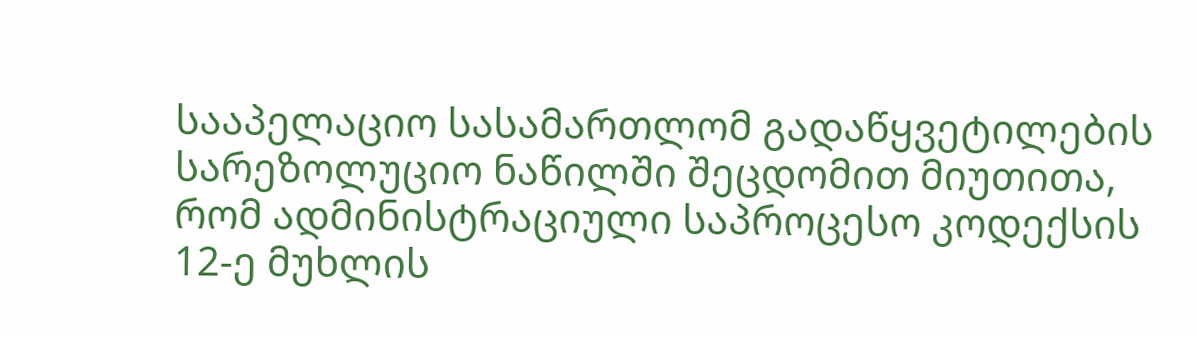სააპელაციო სასამართლომ გადაწყვეტილების სარეზოლუციო ნაწილში შეცდომით მიუთითა, რომ ადმინისტრაციული საპროცესო კოდექსის 12-ე მუხლის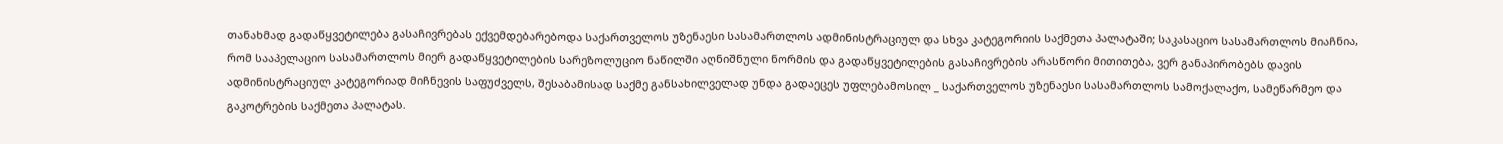თანახმად გადაწყვეტილება გასაჩივრებას ექვემდებარებოდა საქართველოს უზენაესი სასამართლოს ადმინისტრაციულ და სხვა კატეგორიის საქმეთა პალატაში; საკასაციო სასამართლოს მიაჩნია, რომ სააპელაციო სასამართლოს მიერ გადაწყვეტილების სარეზოლუციო ნაწილში აღნიშნული ნორმის და გადაწყვეტილების გასაჩივრების არასწორი მითითება, ვერ განაპირობებს დავის ადმინისტრაციულ კატეგორიად მიჩნევის საფუძველს, შესაბამისად საქმე განსახილველად უნდა გადაეცეს უფლებამოსილ _ საქართველოს უზენაესი სასამართლოს სამოქალაქო, სამეწარმეო და გაკოტრების საქმეთა პალატას.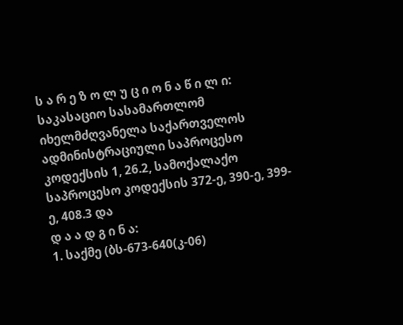ს ა რ ე ზ ო ლ უ ც ი ო ნ ა წ ი ლ ი:
საკასაციო სასამართლომ იხელმძღვანელა საქართველოს ადმინისტრაციული საპროცესო კოდექსის 1, 26.2, სამოქალაქო საპროცესო კოდექსის 372-ე, 390-ე, 399-ე, 408.3 და
დ ა ა დ გ ი ნ ა:
1. საქმე (ბს-673-640(კ-06)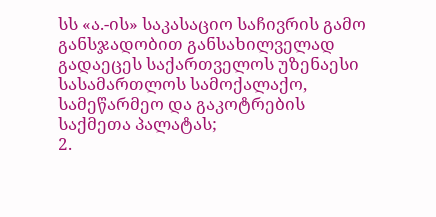სს «ა.-ის» საკასაციო საჩივრის გამო განსჯადობით განსახილველად გადაეცეს საქართველოს უზენაესი სასამართლოს სამოქალაქო, სამეწარმეო და გაკოტრების საქმეთა პალატას;
2.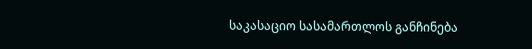საკასაციო სასამართლოს განჩინება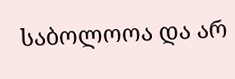საბოლოოა და არ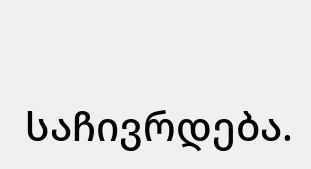საჩივრდება.